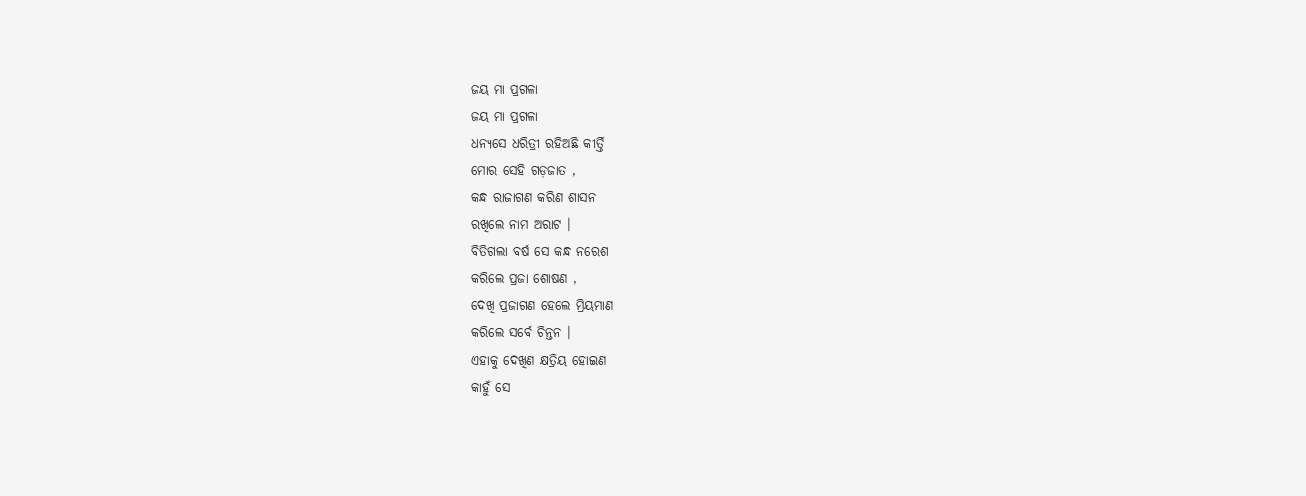ଜୟ ମା ପ୍ରଗଳା
ଜୟ ମା ପ୍ରଗଳା
ଧନ୍ୟସେ ଧରିତ୍ରୀ ରହିଅଛି କୀର୍ତ୍ତି
ମୋର ସେହି ଗଡ଼ଜାତ ,
କନ୍ଧ ରାଜାଗଣ କରିଣ ଶାସନ
ରଖିଲେ ନାମ ଅରାଟ ।
ବିତିଗଲା ବର୍ଷ ସେ କନ୍ଧ ନରେଶ
କରିଲେ ପ୍ରଜା ଶୋଷଣ ,
ଦେଖି ପ୍ରଜାଗଣ ହେଲେ ମ୍ରିୟମାଣ
କରିଲେ ସର୍ବେ ଚିନ୍ତନ ।
ଏହାକୁ ଦେଖିଣ କ୍ଷତ୍ରିୟ ହୋଇଣ
କାହୁଁ ସେ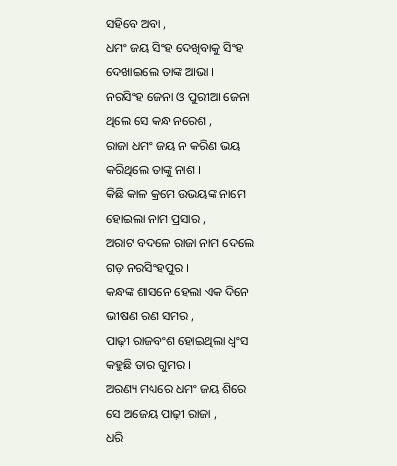ସହିବେ ଅବା ,
ଧମଂ ଜୟ ସିଂହ ଦେଖିବାକୁ ସିଂହ
ଦେଖାଇଲେ ତାଙ୍କ ଆଭା ।
ନରସିଂହ ଜେନା ଓ ପୁରୀଆ ଜେନା
ଥିଲେ ସେ କନ୍ଧ ନରେଶ ,
ରାଜା ଧମଂ ଜୟ ନ କରିଣ ଭୟ
କରିଥିଲେ ତାଙ୍କୁ ନାଶ ।
କିଛି କାଳ କ୍ରମେ ଉଭୟଙ୍କ ନାମେ
ହୋଇଲା ନାମ ପ୍ରସାର ,
ଅରାଟ ବଦଳେ ରାଜା ନାମ ଦେଲେ
ଗଡ଼ ନରସିଂହପୁର ।
କନ୍ଧଙ୍କ ଶାସନେ ହେଲା ଏକ ଦିନେ
ଭୀଷଣ ରଣ ସମର ,
ପାଢ଼ୀ ରାଜବଂଶ ହୋଇଥିଲା ଧ୍ଵଂସ
କହୁଛି ତାର ଗୁମର ।
ଅରଣ୍ୟ ମଧ୍ୟରେ ଧମଂ ଜୟ ଶିରେ
ସେ ଅଜେୟ ପାଢ଼ୀ ରାଜା ,
ଧରି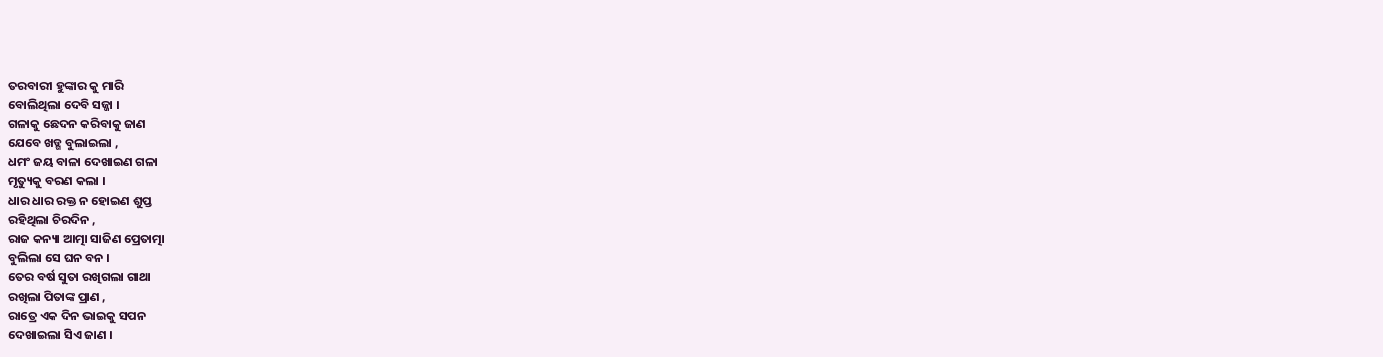ତରବାରୀ ହୁଙ୍କାର କୁ ମାରି
ବୋଲିଥିଲା ଦେବି ସଜ୍ଜା ।
ଗଳାକୁ ଛେଦନ କରିବାକୁ ଜାଣ
ଯେବେ ଖଡ୍ଗ ବୁଲାଇଲା ,
ଧମଂ ଜୟ ବାଳା ଦେଖାଇଣ ଗଳା
ମୃତ୍ୟୁକୁ ବରଣ କଲା ।
ଧାର ଧାର ରକ୍ତ ନ ହୋଇଣ ଶୁପ୍ତ
ରହିଥିଲା ଚିରଦିନ ,
ରାଜ କନ୍ୟା ଆତ୍ମା ସାଜିଣ ପ୍ରେତାତ୍ମା
ବୁଲିଲା ସେ ଘନ ବନ ।
ତେର ବର୍ଷ ସୁତା ରଖିଗଲା ଗାଥା
ରଖିଲା ପିତାଙ୍କ ପ୍ରାଣ ,
ରାତ୍ରେ ଏକ ଦିନ ଭାଇକୁ ସପନ
ଦେଖାଇଲା ସିଏ ଜାଣ ।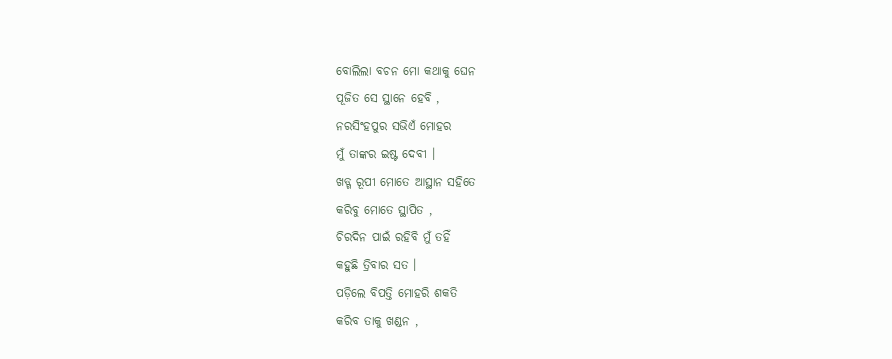ବୋଲିଲା ବଚନ ମୋ କଥାକୁ ଘେନ
ପୂଜିତ ସେ ସ୍ଥାନେ ହେବି ,
ନରସିଂହପୁର ସଭିଏଁ ମୋହର
ମୁଁ ତାଙ୍କର ଇଷ୍ଟ ଦେବୀ ।
ଖଡ୍ଗ ରୂପୀ ମୋତେ ଆସ୍ଥାନ ସହିତେ
କରିବୁ ମୋତେ ସ୍ଥାପିତ ,
ଚିରଦିନ ପାଇଁ ରହିବି ମୁଁ ତହିଁ
କହୁଛି ତ୍ରିବାର ସତ ।
ପଡ଼ିଲେ ବିପତ୍ତି ମୋହରି ଶକତି
କରିବ ତାକୁ ଖଣ୍ଡନ ,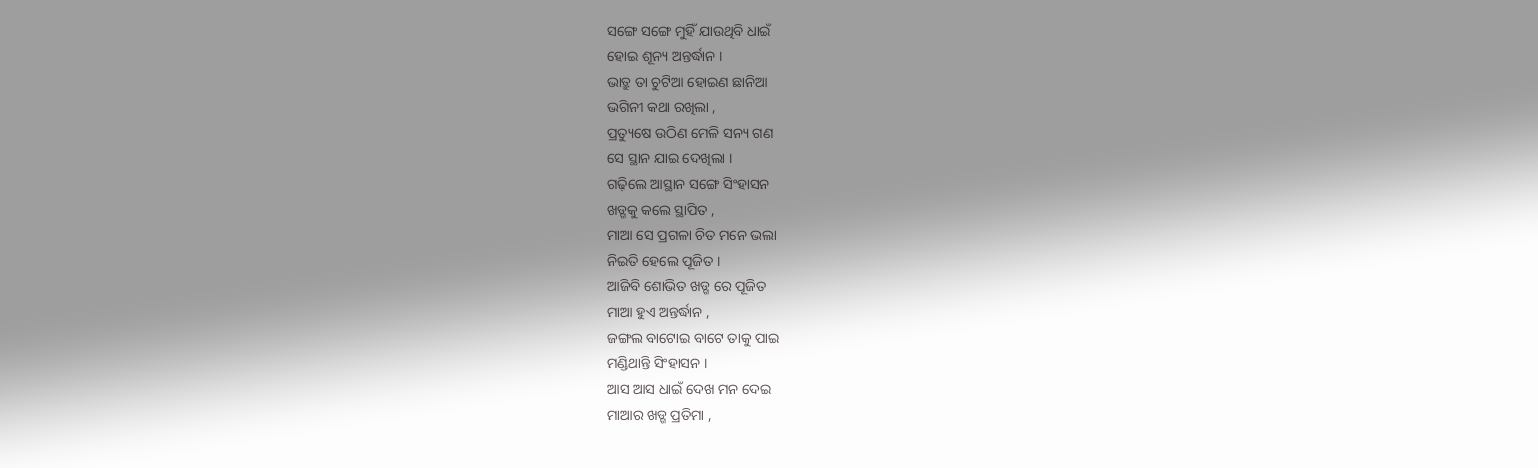ସଙ୍ଗେ ସଙ୍ଗେ ମୁହିଁ ଯାଉଥିବି ଧାଇଁ
ହୋଇ ଶୂନ୍ୟ ଅନ୍ତର୍ଦ୍ଧାନ ।
ଭାତ୍ରୁ ତା ଚୁଟିଆ ହୋଇଣ ଛାନିଆ
ଭଗିନୀ କଥା ରଖିଲା ,
ପ୍ରତ୍ୟୁଷେ ଉଠିଣ ମେଳି ସନ୍ୟ ଗଣ
ସେ ସ୍ଥାନ ଯାଇ ଦେଖିଲା ।
ଗଢ଼ିଲେ ଆସ୍ଥାନ ସଙ୍ଗେ ସିଂହାସନ
ଖଡ୍ଗକୁ କଲେ ସ୍ଥାପିତ ,
ମାଆ ସେ ପ୍ରଗଳା ଚିତ ମନେ ଭଲା
ନିଇତି ହେଲେ ପୂଜିତ ।
ଆଜିବି ଶୋଭିତ ଖଡ୍ଗ ରେ ପୂଜିତ
ମାଆ ହୁଏ ଅନ୍ତର୍ଦ୍ଧାନ ,
ଜଙ୍ଗଲ ବାଟୋଇ ବାଟେ ତାକୁ ପାଇ
ମଣ୍ଡିଥାନ୍ତି ସିଂହାସନ ।
ଆସ ଆସ ଧାଇଁ ଦେଖ ମନ ଦେଇ
ମାଆର ଖଡ୍ଗ ପ୍ରତିମା ,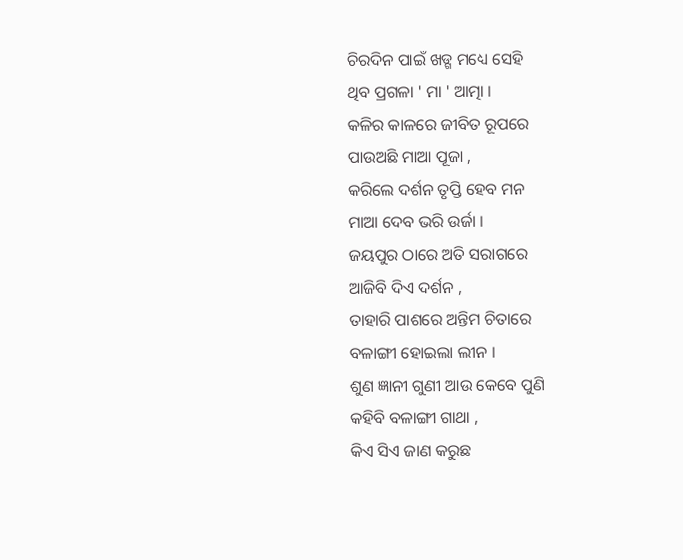ଚିରଦିନ ପାଇଁ ଖଡ୍ଗ ମଧ୍ୟେ ସେହି
ଥିବ ପ୍ରଗଳା ' ମା ' ଆତ୍ମା ।
କଳିର କାଳରେ ଜୀବିତ ରୂପରେ
ପାଉଅଛି ମାଆ ପୂଜା ,
କରିଲେ ଦର୍ଶନ ତୃପ୍ତି ହେବ ମନ
ମାଆ ଦେବ ଭରି ଉର୍ଜା ।
ଜୟପୁର ଠାରେ ଅତି ସରାଗରେ
ଆଜିବି ଦିଏ ଦର୍ଶନ ,
ତାହାରି ପାଶରେ ଅନ୍ତିମ ଚିତାରେ
ବଳାଙ୍ଗୀ ହୋଇଲା ଲୀନ ।
ଶୁଣ ଜ୍ଞାନୀ ଗୁଣୀ ଆଉ କେବେ ପୁଣି
କହିବି ବଳାଙ୍ଗୀ ଗାଥା ,
କିଏ ସିଏ ଜାଣ କରୁଛ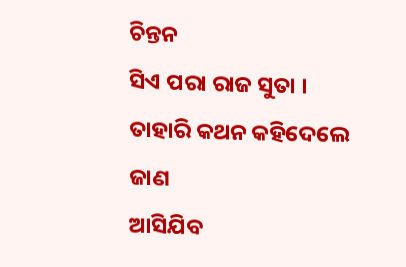ଚିନ୍ତନ
ସିଏ ପରା ରାଜ ସୁତା ।
ତାହାରି କଥନ କହିଦେଲେ ଜାଣ
ଆସିଯିବ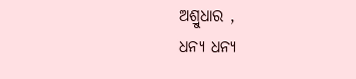ଅଶ୍ରୁଧାର ,
ଧନ୍ୟ ଧନ୍ୟ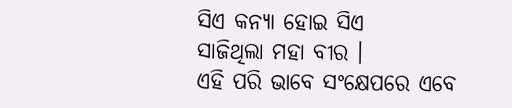ସିଏ କନ୍ୟା ହୋଇ ସିଏ
ସାଜିଥିଲା ମହା ବୀର ।
ଏହି ପରି ଭାବେ ସଂକ୍ଷେପରେ ଏବେ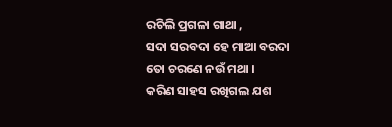ରଚିଲି ପ୍ରଗଳା ଗାଥା ,
ସଦା ସରବଦା ହେ ମାଆ ବରଦା
ତୋ ଚରଣେ ନଉଁ ମଥା ।
କରିଣ ସାହସ ରଖିଗଲ ଯଶ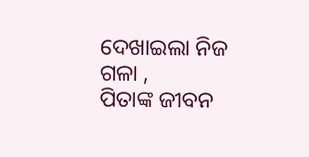ଦେଖାଇଲା ନିଜ ଗଳା ,
ପିତାଙ୍କ ଜୀବନ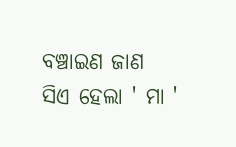ବଞ୍ଚାଇଣ ଜାଣ
ସିଏ ହେଲା ' ମା '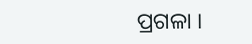ପ୍ରଗଳା ।